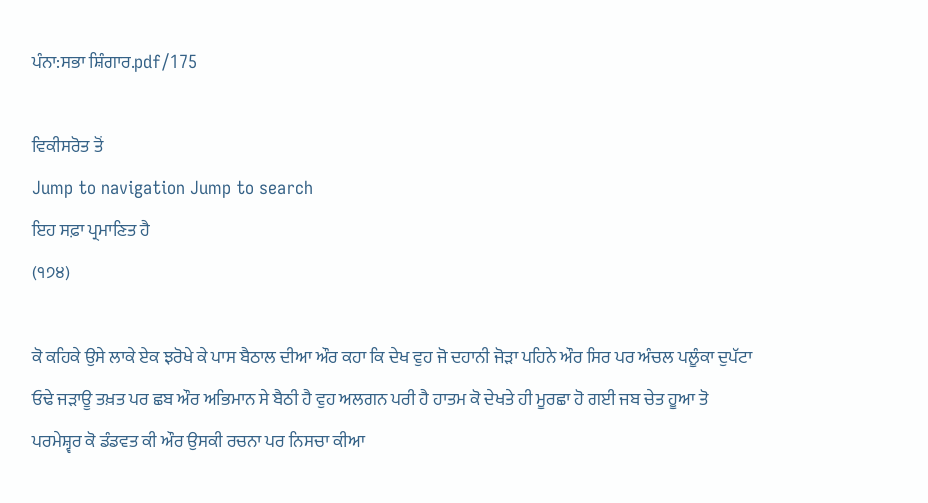ਪੰਨਾ:ਸਭਾ ਸ਼ਿੰਗਾਰ.pdf/175

ਵਿਕੀਸਰੋਤ ਤੋਂ
Jump to navigation Jump to search
ਇਹ ਸਫ਼ਾ ਪ੍ਰਮਾਣਿਤ ਹੈ
(੧੭੪)

ਕੋ ਕਹਿਕੇ ਉਸੇ ਲਾਕੇ ਏਕ ਝਰੋਖੇ ਕੇ ਪਾਸ ਬੈਠਾਲ ਦੀਆ ਔਰ ਕਹਾ ਕਿ ਦੇਖ ਵੁਹ ਜੋ ਦਹਾਨੀ ਜੋੜਾ ਪਹਿਨੇ ਔਰ ਸਿਰ ਪਰ ਅੰਚਲ ਪਲੂੰਕਾ ਦੁਪੱਟਾ ਓਢੇ ਜੜਾਊ ਤਖ਼ਤ ਪਰ ਛਬ ਔਰ ਅਭਿਮਾਨ ਸੇ ਬੈਠੀ ਹੈ ਵੁਹ ਅਲਗਨ ਪਰੀ ਹੈ ਹਾਤਮ ਕੋ ਦੇਖਤੇ ਹੀ ਮੂਰਛਾ ਹੋ ਗਈ ਜਬ ਚੇਤ ਹੂਆ ਤੋ ਪਰਮੇਸ਼੍ਵਰ ਕੋ ਡੰਡਵਤ ਕੀ ਔਰ ਉਸਕੀ ਰਚਨਾ ਪਰ ਨਿਸਚਾ ਕੀਆ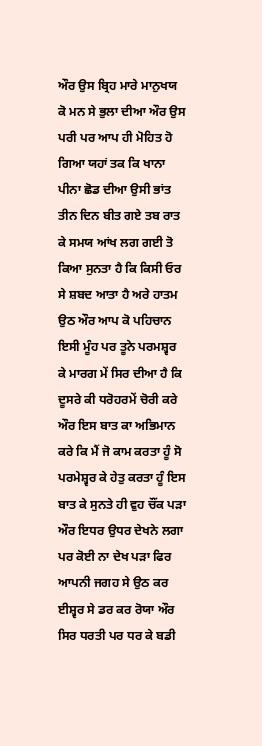ਔਰ ਉਸ ਬ੍ਰਿਹ ਮਾਰੇ ਮਾਨੁਖਯ ਕੋ ਮਨ ਸੇ ਭੁਲਾ ਦੀਆ ਔਰ ਉਸ ਪਰੀ ਪਰ ਆਪ ਹੀ ਮੋਹਿਤ ਹੋ ਗਿਆ ਯਹਾਂ ਤਕ ਕਿ ਖਾਨਾ ਪੀਨਾ ਛੋਡ ਦੀਆ ਉਸੀ ਭਾਂਤ ਤੀਨ ਦਿਨ ਬੀਤ ਗਏ ਤਬ ਰਾਤ ਕੇ ਸਮਯ ਆਂਖ ਲਗ ਗਈ ਤੋ ਕਿਆ ਸੁਨਤਾ ਹੈ ਕਿ ਕਿਸੀ ਓਰ ਸੇ ਸ਼ਬਦ ਆਤਾ ਹੈ ਅਰੇ ਹਾਤਮ ਉਠ ਔਰ ਆਪ ਕੋ ਪਹਿਚਾਨ ਇਸੀ ਮੂੰਹ ਪਰ ਤੂਨੇ ਪਰਮਸ਼੍ਵਰ ਕੇ ਮਾਰਗ ਮੇਂ ਸਿਰ ਦੀਆ ਹੈ ਕਿ ਦੂਸਰੇ ਕੀ ਧਰੋਹਰਮੇਂ ਚੋਰੀ ਕਰੇ ਔਰ ਇਸ ਬਾਤ ਕਾ ਅਭਿਮਾਨ ਕਰੇ ਕਿ ਮੈਂ ਜੋ ਕਾਮ ਕਰਤਾ ਹੂੰ ਸੋ ਪਰਮੇਸ਼੍ਵਰ ਕੇ ਹੇਤੁ ਕਰਤਾ ਹੂੰ ਇਸ ਬਾਤ ਕੇ ਸੁਨਤੇ ਹੀ ਵੁਹ ਚੌਂਕ ਪੜਾ ਔਰ ਇਧਰ ਉਧਰ ਦੇਖਨੇ ਲਗਾ ਪਰ ਕੋਈ ਨਾ ਦੇਖ ਪੜਾ ਫਿਰ ਆਪਨੀ ਜਗਹ ਸੇ ਉਠ ਕਰ ਈਸ਼੍ਵਰ ਸੇ ਡਰ ਕਰ ਰੋਯਾ ਔਰ ਸਿਰ ਧਰਤੀ ਪਰ ਧਰ ਕੇ ਬਡੀ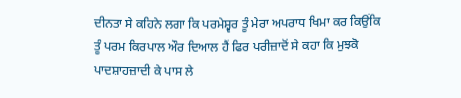ਦੀਨਤਾ ਸੇ ਕਹਿਨੇ ਲਗਾ ਕਿ ਪਰਮੇਸ਼੍ਵਰ ਤੂੰ ਮੇਰਾ ਅਪਰਾਧ ਖਿਮਾ ਕਰ ਕਿਉਂਕਿ ਤੂੰ ਪਰਮ ਕਿਰਪਾਲ ਔਰ ਦਿਆਲ ਹੈਂ ਫਿਰ ਪਰੀਜ਼ਾਦੋਂ ਸੇ ਕਹਾ ਕਿ ਮੁਝਕੋ ਪਾਦਸ਼ਾਹਜ਼ਾਦੀ ਕੇ ਪਾਸ ਲੇ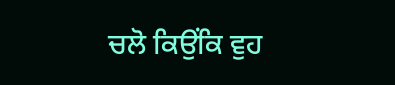ਚਲੋ ਕਿਉਂਕਿ ਵੁਹ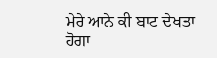ਮੇਰੇ ਆਨੇ ਕੀ ਬਾਟ ਦੇਖਤਾ ਹੋਗਾ